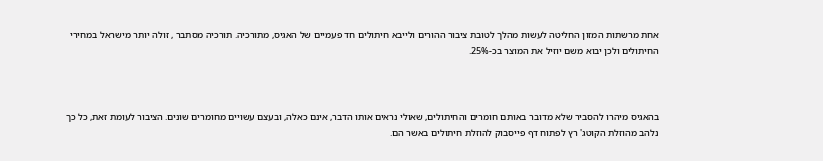אחת מרשתות המזון החליטה לעשות מהלך לטובת ציבור ההורים ולייבא חיתולים חד פעמיים של האגיס, מתורכיה. תורכיה מסתבר , זולה יותר מישראל במחירי החיתולים ולכן יבוא משם יוזיל את המוצר בכ-25%.



בהאגיס מיהרו להסביר שלא מדובר באותם חומרים והחיתולים, שאולי נראים אותו הדבר, אינם כאלה, ובעצם עשויים מחומרים שונים. הציבור לעומת זאת, כל כך נלהב מהוזלת הקוטג' רץ לפתוח דף פייסבוק להוזלת חיתולים באשר הם.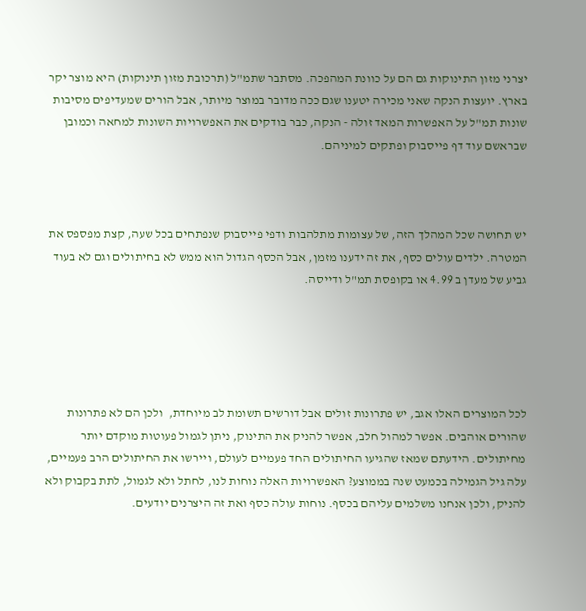יצרני מזון התינוקות גם הם על כוונת המהפכה. מסתבר שתמ"ל (תרכובת מזון תינוקות) היא מוצר יקר בארץ. יועצות הנקה שאני מכירה יטענו שגם ככה מדובר במוצר מיותר, אבל הורים שמעדיפים מסיבות שונות תמ"ל על האפשרות המאד זולה - הנקה, כבר בודקים את האפשרויות השונות למחאה וכמובן שבראשם עוד דף פייסבוק ופתקים למיניהם.



יש תחושה שכל המהלך הזה, של עצומות מתלהבות ודפי פייסבוק שנפתחים בכל שעה, קצת מפספס את המטרה. ילדים עולים כסף, את זה ידענו מזמן, אבל הכסף הגדול הוא ממש לא בחיתולים וגם לא בעוד גביע של מעדן ב 4.99 או בקופסת תמ"ל ודייסה.





לכל המוצרים האלו אגב, יש פתרונות זולים אבל דורשים תשומת לב מיוחדת,  ולכן הם לא פתרונות שהורים אוהבים. אפשר למהול חלב, אפשר להניק את התינוק, ניתן לגמול פעוטות מוקדם יותר מחיתולים. הידעתם שמאז שהגיעו החיתולים החד פעמיים לעולם, ויירשו את החיתולים הרב פעמיים, עלה גיל הגמילה בכמעט שנה בממוצע? האפשרויות האלה נוחות לנו, לחתל ולא לגמול, לתת בקבוק ולא להניק, ולכן אנחנו משלמים עליהם בכסף. נוחות עולה כסף ואת זה היצרנים יודעים.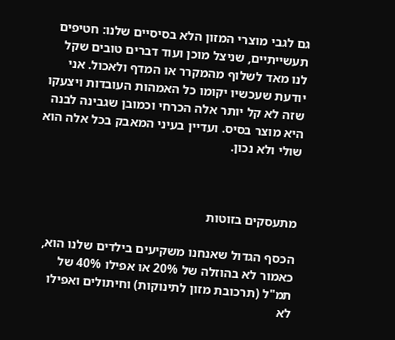גם לגבי מוצרי המזון הלא בסיסיים שלנו: חטיפים תעשייתיים, שניצל מוכן ועוד דברים טובים שקל לנו מאד לשלוף מהמקרר או המדף ולאכול. אני יודעת שעכשיו יקומו כל האמהות העובדות ויצעקו שזה לא קל יותר אלה הכרחי וכמובן שגבינה לבנה היא מוצר בסיס. ועדיין בעיני המאבק בכל אלה הוא שולי ולא נכון.



מתעסקים בזוטות

הכסף הגדול שאנחנו משקיעים בילדים שלנו הוא, כאמור לא בהוזלה של 20% או אפילו 40% של תמ"ל (תרכובת מזון לתינוקות) וחיתולים ואפילו לא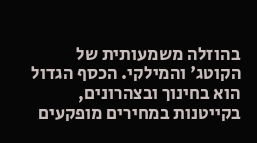בהוזלה משמעותית של הקוטג' והמילקי. הכסף הגדול הוא בחינוך ובצהרונים, בקייטנות במחירים מופקעים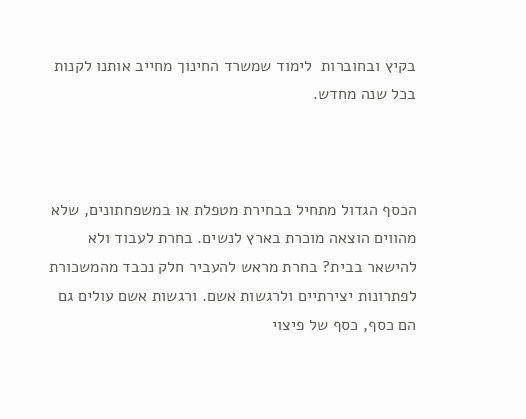בקיץ ובחוברות  לימוד שמשרד החינוך מחייב אותנו לקנות בכל שנה מחדש.



הכסף הגדול מתחיל בבחירת מטפלת או במשפחתונים, שלא מהווים הוצאה מוכרת בארץ לנשים. בחרת לעבוד ולא להישאר בבית? בחרת מראש להעביר חלק נכבד מהמשכורת לפתרונות יצירתיים ולרגשות אשם. ורגשות אשם עולים גם הם כסף, כסף של פיצוי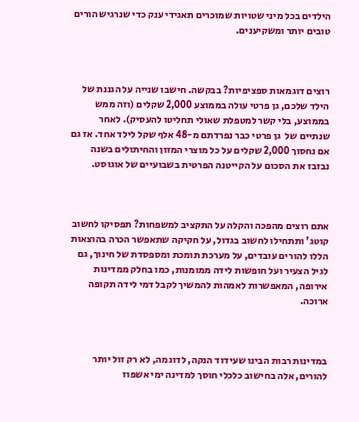הילדים בכל מיני שטויות שמוכרים תאגידי ענק כדי שנרגיש הורים טובים יותר ומשקיענים.



רוצים דוגמאות ספציפיות? בבקשה. חישבו שנייה על הגננת של הילד שלכם, גן פרטי עולה בממוצע 2,000 שקלים (וזה ממש בממוצע, בלי קשר למטפלת שאולי תחליטו להעסיק). לאחר  שנתיים של  גן פרטי כבר נפרדתם מ-48 אלף שקל לילד אחד. אז גם אם נחסוך 2,000 שקלים על כל מוצרי המזון והחיתולים בשנה נבזבז את הסכום על הקייטנה הפרטית בשבועיים של אוגוסט.



אתם רוצים מהפכה והקלה על התקציב למשפחות? תפסיקו לחשוב קוטג' ותתחילו לחשוב בגדול, על חקיקה שתאפשר הכרה בהוצאות הללו להורים עובדים, על מערכת תומכת ומספסדת של חינוך, גם לגיל הצעיר ועל חופשות לידה ממומנות, כמו בחלק ממדינות אירופה, המאפשרות לאמהות להמשיך לקבל דמי לידה תקופה ארוכה.



במדינות רבות הבינו שעידוד הנקה, לדוגמה, לא רק זול יותר להורים, אלה בחישוב כלכלי חוסך למדינה ימי אשפוז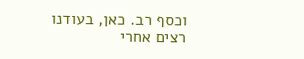וכסף רב. כאן, בעודנו רצים אחרי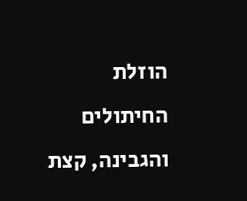הוזלת החיתולים והגבינה, קצת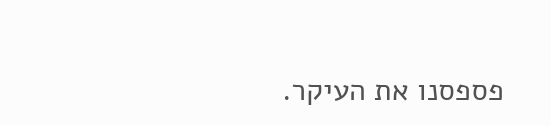פספסנו את העיקר.